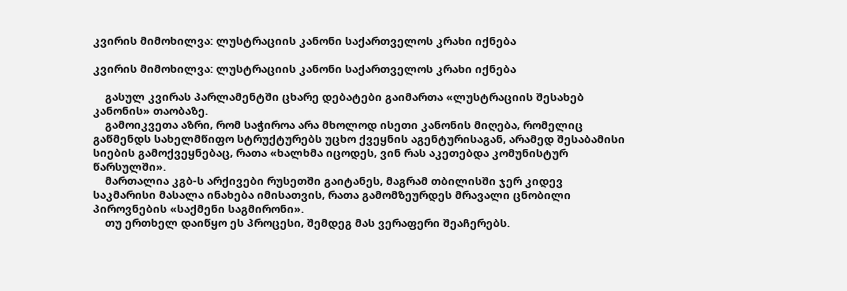კვირის მიმოხილვა: ლუსტრაციის კანონი საქართველოს კრახი იქნება

კვირის მიმოხილვა: ლუსტრაციის კანონი საქართველოს კრახი იქნება

    გასულ კვირას პარლამენტში ცხარე დებატები გაიმართა «ლუსტრაციის შესახებ კანონის» თაობაზე.
    გამოიკვეთა აზრი, რომ საჭიროა არა მხოლოდ ისეთი კანონის მიღება, რომელიც გაწმენდს სახელმწიფო სტრუქტურებს უცხო ქვეყნის აგენტურისაგან, არამედ შესაბამისი სიების გამოქვეყნებაც, რათა «ხალხმა იცოდეს, ვინ რას აკეთებდა კომუნისტურ წარსულში».
    მართალია კგბ-ს არქივები რუსეთში გაიტანეს, მაგრამ თბილისში ჯერ კიდევ საკმარისი მასალა ინახება იმისათვის, რათა გამომზეურდეს მრავალი ცნობილი პიროვნების «საქმენი საგმირონი».
    თუ ერთხელ დაიწყო ეს პროცესი, შემდეგ მას ვერაფერი შეაჩერებს.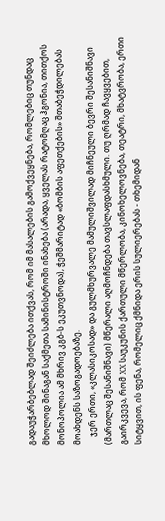გადაუჭარბებლად შეიძლება ითქვას, რომ იმ მასალების გამოქვეყნება, რომლებიც თუნდაც მხოლოდ შინაგან საქმეთა სამინისტროში ინახება (არადა, ყველას რატომღაც ჰგონია, თითქოს მონოპოლია ამ მხრივ კგბ-ს ეკუთვნოდა), ჭეშმარიტად «ბომბის აფეთქების» შთაბეჭდილებას მოახდენს საზოგადოებაზე.
    ჯერ ერთი, «კლასიკოსად» და გულმხურვალე მამულიშვილად მიჩნეული ბევრი შესანიშნავი (მართლაც შესანიშნავი) მწერალი აღმოჩნდება თავსლაფდასხმული. თუ ღრმად ჩავყვებით, გაირკვევა, რომ XX საუკუნის ქართული მწერლობა, კინოხელოვნება, თეატრი, მხატვრობა, ერთი სიტყვით, ის ფენა, რომელიც ქმნიდა ერის სულიერებას - თხემიდან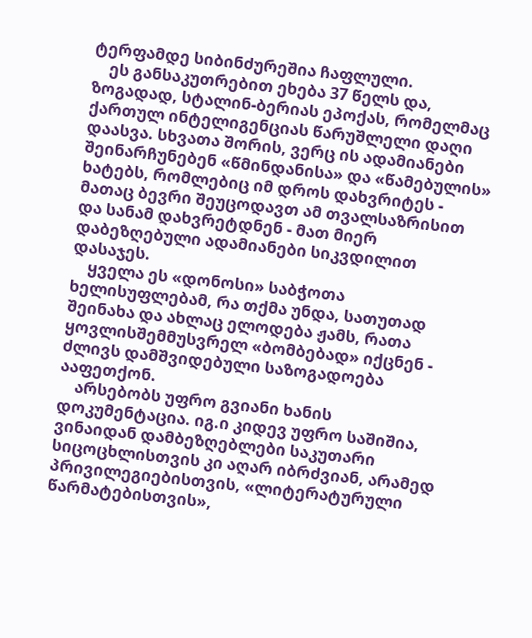ტერფამდე სიბინძურეშია ჩაფლული.
    ეს განსაკუთრებით ეხება 37 წელს და, ზოგადად, სტალინ-ბერიას ეპოქას, რომელმაც ქართულ ინტელიგენციას წარუშლელი დაღი დაასვა. სხვათა შორის, ვერც ის ადამიანები შეინარჩუნებენ «წმინდანისა» და «წამებულის» ხატებს, რომლებიც იმ დროს დახვრიტეს - მათაც ბევრი შეუცოდავთ ამ თვალსაზრისით და სანამ დახვრეტდნენ - მათ მიერ დაბეზღებული ადამიანები სიკვდილით დასაჯეს.
    ყველა ეს «დონოსი» საბჭოთა ხელისუფლებამ, რა თქმა უნდა, სათუთად შეინახა და ახლაც ელოდება ჟამს, რათა ყოვლისშემმუსვრელ «ბომბებად» იქცნენ - ძლივს დამშვიდებული საზოგადოება ააფეთქონ.
    არსებობს უფრო გვიანი ხანის დოკუმენტაცია. იგ.ი კიდევ უფრო საშიშია, ვინაიდან დამბეზღებლები საკუთარი სიცოცხლისთვის კი აღარ იბრძვიან, არამედ პრივილეგიებისთვის, «ლიტერატურული წარმატებისთვის»,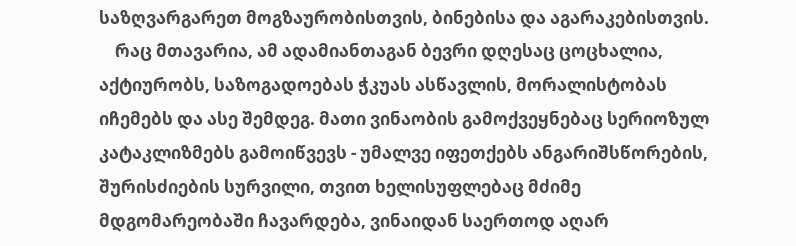საზღვარგარეთ მოგზაურობისთვის, ბინებისა და აგარაკებისთვის.
    რაც მთავარია, ამ ადამიანთაგან ბევრი დღესაც ცოცხალია, აქტიურობს, საზოგადოებას ჭკუას ასწავლის, მორალისტობას იჩემებს და ასე შემდეგ. მათი ვინაობის გამოქვეყნებაც სერიოზულ კატაკლიზმებს გამოიწვევს - უმალვე იფეთქებს ანგარიშსწორების, შურისძიების სურვილი, თვით ხელისუფლებაც მძიმე მდგომარეობაში ჩავარდება, ვინაიდან საერთოდ აღარ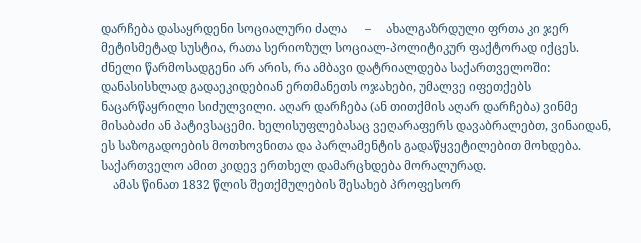დარჩება დასაყრდენი სოციალური ძალა      –     ახალგაზრდული ფრთა კი ჯერ მეტისმეტად სუსტია, რათა სერიოზულ სოციალ-პოლიტიკურ ფაქტორად იქცეს. ძნელი წარმოსადგენი არ არის, რა ამბავი დატრიალდება საქართველოში: დანასისხლად გადაეკიდებიან ერთმანეთს ოჯახები, უმალვე იფეთქებს ნაცარწაყრილი სიძულვილი. აღარ დარჩება (ან თითქმის აღარ დარჩება) ვინმე მისაბაძი ან პატივსაცემი. ხელისუფლებასაც ვეღარაფერს დავაბრალებთ, ვინაიდან, ეს საზოგადოების მოთხოვნითა და პარლამენტის გადაწყვეტილებით მოხდება. საქართველო ამით კიდევ ერთხელ დამარცხდება მორალურად.
    ამას წინათ 1832 წლის შეთქმულების შესახებ პროფესორ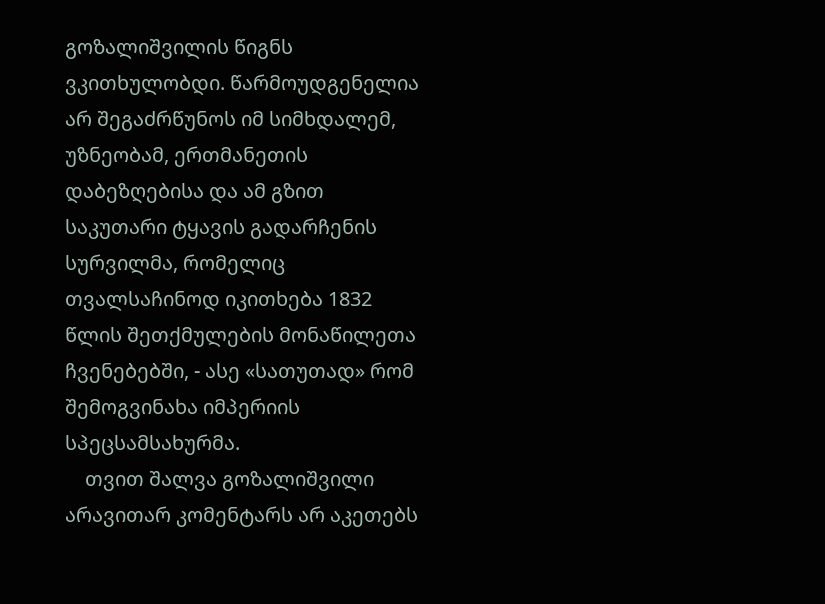გოზალიშვილის წიგნს ვკითხულობდი. წარმოუდგენელია არ შეგაძრწუნოს იმ სიმხდალემ, უზნეობამ, ერთმანეთის დაბეზღებისა და ამ გზით საკუთარი ტყავის გადარჩენის სურვილმა, რომელიც თვალსაჩინოდ იკითხება 1832 წლის შეთქმულების მონაწილეთა ჩვენებებში, - ასე «სათუთად» რომ შემოგვინახა იმპერიის სპეცსამსახურმა.
    თვით შალვა გოზალიშვილი არავითარ კომენტარს არ აკეთებს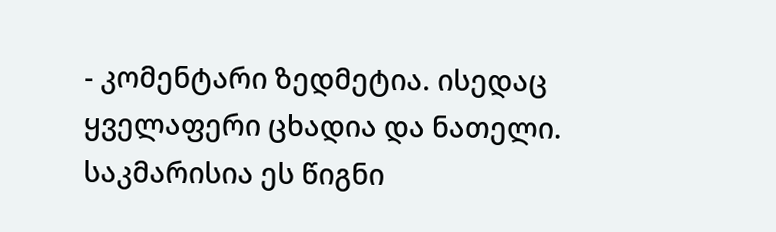- კომენტარი ზედმეტია. ისედაც ყველაფერი ცხადია და ნათელი. საკმარისია ეს წიგნი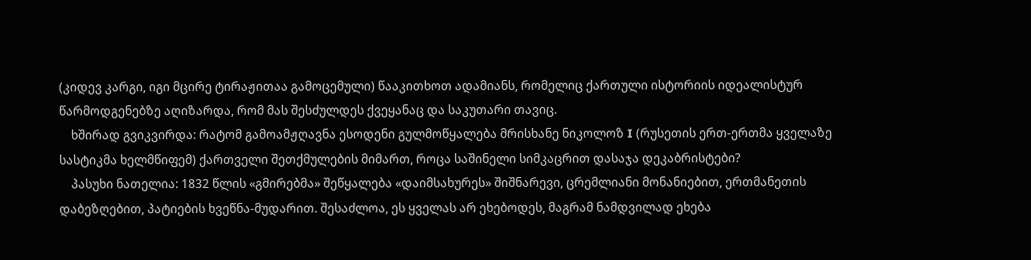(კიდევ კარგი, იგი მცირე ტირაჟითაა გამოცემული) წააკითხოთ ადამიანს, რომელიც ქართული ისტორიის იდეალისტურ წარმოდგენებზე აღიზარდა, რომ მას შესძულდეს ქვეყანაც და საკუთარი თავიც.
    ხშირად გვიკვირდა: რატომ გამოამჟღავნა ესოდენი გულმოწყალება მრისხანე ნიკოლოზ I (რუსეთის ერთ-ერთმა ყველაზე სასტიკმა ხელმწიფემ) ქართველი შეთქმულების მიმართ, როცა საშინელი სიმკაცრით დასაჯა დეკაბრისტები?
    პასუხი ნათელია: 1832 წლის «გმირებმა» შეწყალება «დაიმსახურეს» შიშნარევი, ცრემლიანი მონანიებით, ერთმანეთის დაბეზღებით, პატიების ხვეწნა-მუდარით. შესაძლოა, ეს ყველას არ ეხებოდეს, მაგრამ ნამდვილად ეხება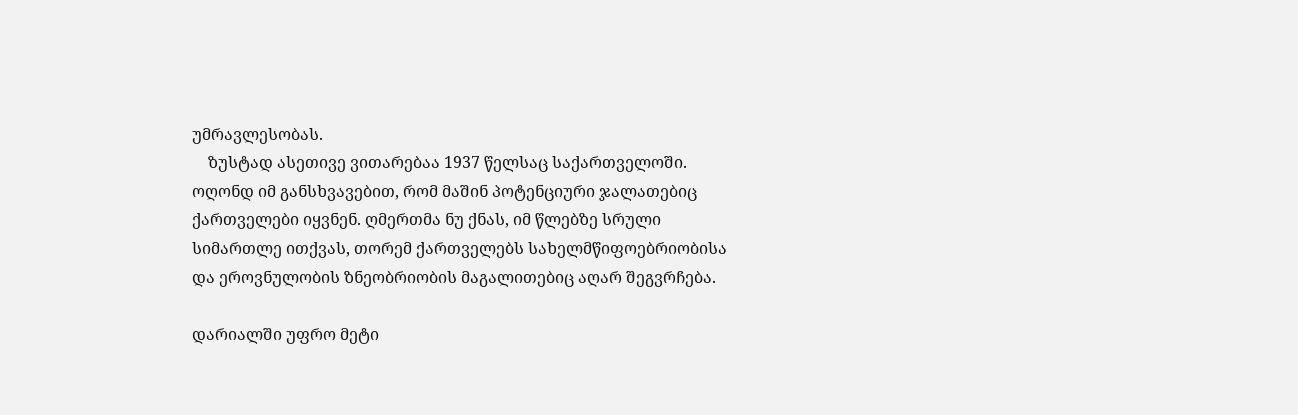უმრავლესობას.
    ზუსტად ასეთივე ვითარებაა 1937 წელსაც საქართველოში. ოღონდ იმ განსხვავებით, რომ მაშინ პოტენციური ჯალათებიც ქართველები იყვნენ. ღმერთმა ნუ ქნას, იმ წლებზე სრული სიმართლე ითქვას, თორემ ქართველებს სახელმწიფოებრიობისა და ეროვნულობის ზნეობრიობის მაგალითებიც აღარ შეგვრჩება.

დარიალში უფრო მეტი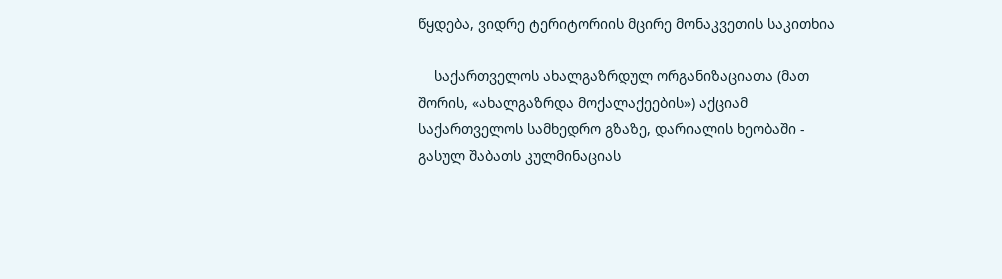წყდება, ვიდრე ტერიტორიის მცირე მონაკვეთის საკითხია

    საქართველოს ახალგაზრდულ ორგანიზაციათა (მათ შორის, «ახალგაზრდა მოქალაქეების») აქციამ საქართველოს სამხედრო გზაზე, დარიალის ხეობაში - გასულ შაბათს კულმინაციას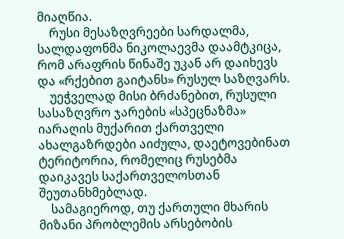მიაღწია.
    რუსი მესაზღვრეები სარდალმა, სალდაფონმა ნიკოლაევმა დაამტკიცა, რომ არაფრის წინაშე უკან არ დაიხევს და «რქებით გაიტანს» რუსულ საზღვარს.
    უეჭველად მისი ბრძანებით, რუსული სასაზღვრო ჯარების «სპეცნაზმა» იარაღის მუქარით ქართველი ახალგაზრდები აიძულა, დაეტოვებინათ ტერიტორია, რომელიც რუსებმა დაიკავეს საქართველოსთან შეუთანხმებლად.
    სამაგიეროდ, თუ ქართული მხარის მიზანი პრობლემის არსებობის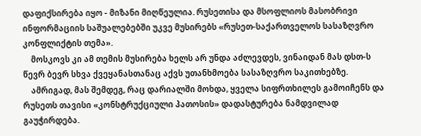დაფიქსირება იყო - მიზანი მიღწეულია. რუსეთისა და მსოფლიოს მასობრივი ინფორმაციის საშუალებებში უკვე მუსირებს «რუსეთ-საქართველოს სასაზღვრო კონფლიქტის თემა».
    მოსკოვს კი ამ თემის მუსირება ხელს არ უნდა აძლევდეს, ვინაიდან მას დსთ-ს წევრ ბევრ სხვა ქვეყანასთანაც აქვს უთანხმოება სასაზღვრო საკითხებზე.
    ამრიგად, მას შემდეგ, რაც დარიალში მოხდა, ყველა სიფრთხილეს გამოიჩენს და რუსეთს თავისი «კონსტრუქციული პათოსის» დადასტურება ნამდვილად გაუჭირდება.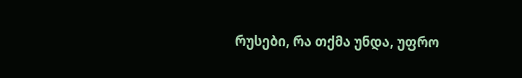რუსები, რა თქმა უნდა, უფრო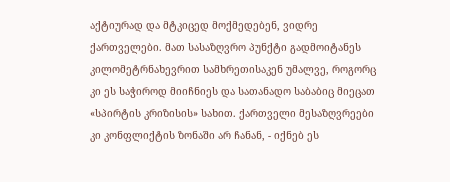აქტიურად და მტკიცედ მოქმედებენ, ვიდრე ქართველები. მათ სასაზღვრო პუნქტი გადმოიტანეს კილომეტრნახევრით სამხრეთისაკენ უმალვე, როგორც კი ეს საჭიროდ მიიჩნიეს და სათანადო საბაბიც მიეცათ «სპირტის კრიზისის» სახით. ქართველი მესაზღვრეები კი კონფლიქტის ზონაში არ ჩანან, - იქნებ ეს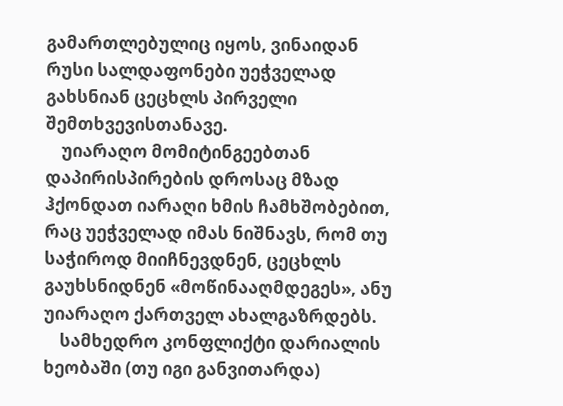გამართლებულიც იყოს, ვინაიდან რუსი სალდაფონები უეჭველად გახსნიან ცეცხლს პირველი შემთხვევისთანავე.
    უიარაღო მომიტინგეებთან დაპირისპირების დროსაც მზად ჰქონდათ იარაღი ხმის ჩამხშობებით, რაც უეჭველად იმას ნიშნავს, რომ თუ საჭიროდ მიიჩნევდნენ, ცეცხლს გაუხსნიდნენ «მოწინააღმდეგეს», ანუ უიარაღო ქართველ ახალგაზრდებს.
    სამხედრო კონფლიქტი დარიალის ხეობაში (თუ იგი განვითარდა)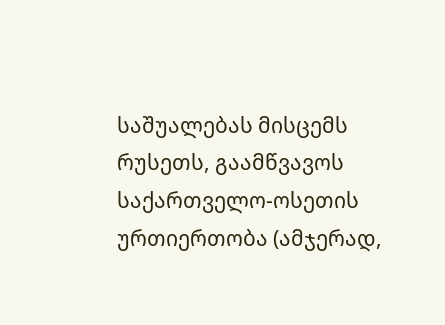საშუალებას მისცემს რუსეთს, გაამწვავოს საქართველო-ოსეთის ურთიერთობა (ამჯერად,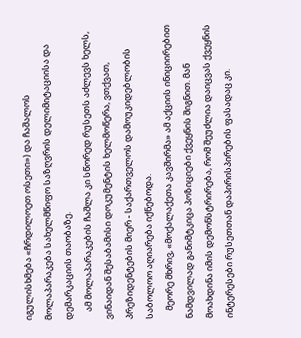იგულისხმება «ჩრდილოეთ ოსეთი») და ჩაშალოს მოლაპარაკება სახელმწიფო საზღვრის დელიმიტაციისა და დემარკაციის თაობაზე.
    ამ მოლაპარაკების ჩაშლა კი სწორედ რუსეთს აძლევს ხელს, ვინაიდან შესაბამისი დოკუმენტის ხელმოწერა, ვთქვათ, პრეზიდენტების მიერ - საქართველოს დამოუკიდებლობის საბოლოო აღიარება იქნებოდა.
    მეორე მხრივ, «მოქალაქეთა კავშირმა» ამ აქციის ინიციირებით ნამდვილად განიმტკიცა პოზიციები ქვეყნის შიგნით. მან მოახდინა იმის დემონსტრირება, რომ შეუძლია დაიცვას ქვეყნის ინტერესები რუსეთთან დაპირისპირების ფასადაც კი.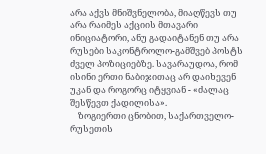არა აქვს მნიშვნელობა, მიაღწევს თუ არა რაიმეს აქციის მთავარი ინიციატორი, ანუ გადაიტანენ თუ არა რუსები საკონტროლო-გამშვებ პოსტს ძველ პოზიციებზე. სავარაუდოა, რომ ისინი ერთი ნაბიჯითაც არ დაიხევენ უკან და როგორც იტყვიან - «ძალაც შესწევთ ქადილისა».
    ზოგიერთი ცნობით, საქართველო-რუსეთის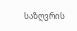საზღვრის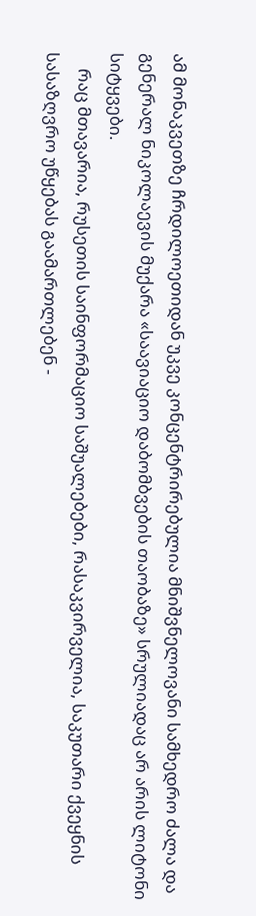ამ მონაკვეთზე ჩრდილოეთიდან უკვე კონცენტრირებულია მნიშვნელოვანი სამხედრო ძალა და გენერალ ნიკოლაევის მუქარა «საავიაციო დაბომბვების თაობაზე» სრულიადაც არ არის ლიტონი სიტყვები.
    რაც მთავარია, რუსეთის საინფორმაციო საშუალებები, რასაკვირველია, საკუთარი ქვეყნის სასაზღვრო უწყებას გაამართლებენ -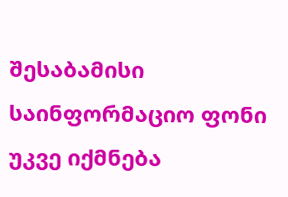შესაბამისი საინფორმაციო ფონი უკვე იქმნება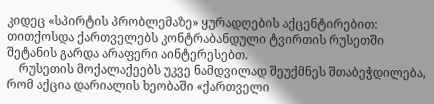კიდეც «სპირტის პრობლემაზე» ყურადღების აქცენტირებით: თითქოსდა ქართველებს კონტრაბანდული ტვირთის რუსეთში შეტანის გარდა არაფერი აინტერესებთ.
    რუსეთის მოქალაქეებს უკვე ნამდვილად შეუქმნეს შთაბეჭდილება, რომ აქცია დარიალის ხეობაში «ქართველი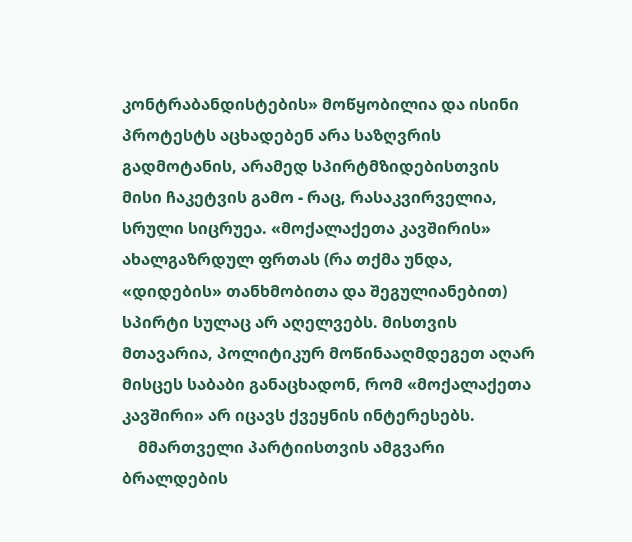კონტრაბანდისტების» მოწყობილია და ისინი პროტესტს აცხადებენ არა საზღვრის გადმოტანის, არამედ სპირტმზიდებისთვის მისი ჩაკეტვის გამო - რაც, რასაკვირველია, სრული სიცრუეა. «მოქალაქეთა კავშირის» ახალგაზრდულ ფრთას (რა თქმა უნდა, «დიდების» თანხმობითა და შეგულიანებით) სპირტი სულაც არ აღელვებს. მისთვის მთავარია, პოლიტიკურ მოწინააღმდეგეთ აღარ მისცეს საბაბი განაცხადონ, რომ «მოქალაქეთა კავშირი» არ იცავს ქვეყნის ინტერესებს.
    მმართველი პარტიისთვის ამგვარი ბრალდების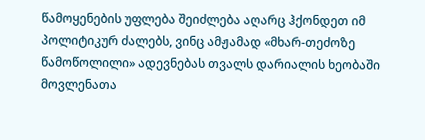წამოყენების უფლება შეიძლება აღარც ჰქონდეთ იმ პოლიტიკურ ძალებს, ვინც ამჟამად «მხარ-თეძოზე წამოწოლილი» ადევნებას თვალს დარიალის ხეობაში მოვლენათა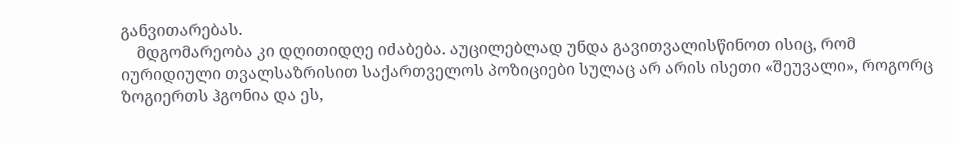განვითარებას.
    მდგომარეობა კი დღითიდღე იძაბება. აუცილებლად უნდა გავითვალისწინოთ ისიც, რომ იურიდიული თვალსაზრისით საქართველოს პოზიციები სულაც არ არის ისეთი «შეუვალი», როგორც ზოგიერთს ჰგონია და ეს,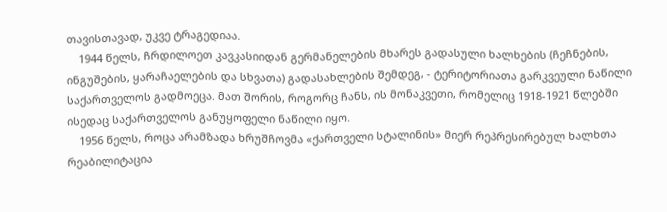თავისთავად, უკვე ტრაგედიაა.
    1944 წელს, ჩრდილოეთ კავკასიიდან გერმანელების მხარეს გადასული ხალხების (ჩეჩნების, ინგუშების, ყარაჩაელების და სხვათა) გადასახლების შემდეგ, - ტერიტორიათა გარკვეული ნაწილი საქართველოს გადმოეცა. მათ შორის, როგორც ჩანს, ის მონაკვეთი, რომელიც 1918-1921 წლებში ისედაც საქართველოს განუყოფელი ნაწილი იყო.
    1956 წელს, როცა არამზადა ხრუშჩოვმა «ქართველი სტალინის» მიერ რეპრესირებულ ხალხთა რეაბილიტაცია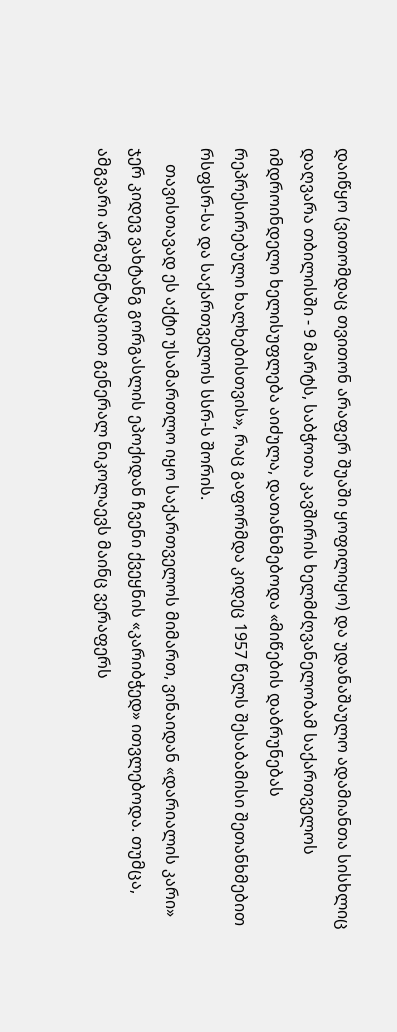დაიწყო (ვითომდაც თვითონ არაფერ შუაში ყოფილიყო) და უდანაშაულო ადამიანთა სისხლიც დაღვარა თბილისში - 9 მარტს, საბჭოთა კავშირის ხელმძღვანელობამ საქართველოს იმდროინდელი ხელისუფლება აიძულა, დათანხმებოდა «მიწების დაბრუნებას რეპრესირებული ხალხებისთვის», რაც გაფორმდა კიდეც 1957 წელს შესაბამისი შეთანხმებით რსფსრ-სა და საქართველოს სსრ-ს შორის.
    თავისთავად ეს აქტი უსამართლო იყო საქართველოს მიმართ, ვინაიდან «დარიალის კარი» ჯერ კიდევ ვახტანგ გორგასლის ეპოქიდან ჩვენი ქვეყნის «კარიბჭედ» ითვლებოდა. თუმცა, ამგვარი არგუმენტაციით გენერალ ნიკოლაევს მაინც ვერაფერს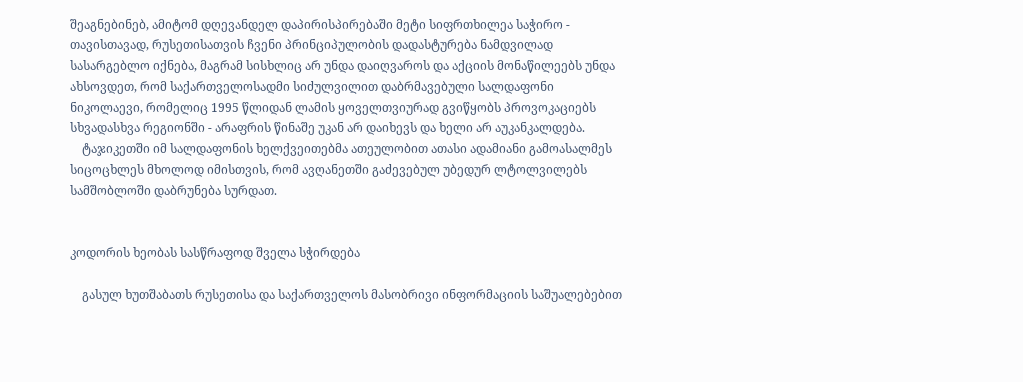შეაგნებინებ, ამიტომ დღევანდელ დაპირისპირებაში მეტი სიფრთხილეა საჭირო - თავისთავად, რუსეთისათვის ჩვენი პრინციპულობის დადასტურება ნამდვილად სასარგებლო იქნება, მაგრამ სისხლიც არ უნდა დაიღვაროს და აქციის მონაწილეებს უნდა ახსოვდეთ, რომ საქართველოსადმი სიძულვილით დაბრმავებული სალდაფონი ნიკოლაევი, რომელიც 1995 წლიდან ლამის ყოველთვიურად გვიწყობს პროვოკაციებს სხვადასხვა რეგიონში - არაფრის წინაშე უკან არ დაიხევს და ხელი არ აუკანკალდება.
    ტაჯიკეთში იმ სალდაფონის ხელქვეითებმა ათეულობით ათასი ადამიანი გამოასალმეს სიცოცხლეს მხოლოდ იმისთვის, რომ ავღანეთში გაძევებულ უბედურ ლტოლვილებს სამშობლოში დაბრუნება სურდათ.


კოდორის ხეობას სასწრაფოდ შველა სჭირდება

    გასულ ხუთშაბათს რუსეთისა და საქართველოს მასობრივი ინფორმაციის საშუალებებით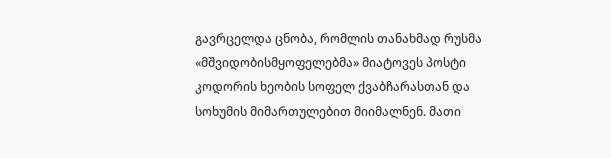გავრცელდა ცნობა, რომლის თანახმად რუსმა «მშვიდობისმყოფელებმა» მიატოვეს პოსტი კოდორის ხეობის სოფელ ქვაბჩარასთან და სოხუმის მიმართულებით მიიმალნენ. მათი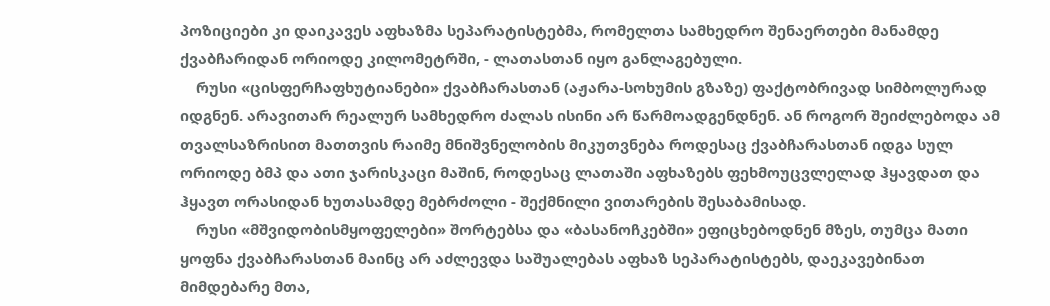პოზიციები კი დაიკავეს აფხაზმა სეპარატისტებმა, რომელთა სამხედრო შენაერთები მანამდე ქვაბჩარიდან ორიოდე კილომეტრში, - ლათასთან იყო განლაგებული.
    რუსი «ცისფერჩაფხუტიანები» ქვაბჩარასთან (აჟარა-სოხუმის გზაზე) ფაქტობრივად სიმბოლურად იდგნენ. არავითარ რეალურ სამხედრო ძალას ისინი არ წარმოადგენდნენ. ან როგორ შეიძლებოდა ამ თვალსაზრისით მათთვის რაიმე მნიშვნელობის მიკუთვნება როდესაც ქვაბჩარასთან იდგა სულ ორიოდე ბმპ და ათი ჯარისკაცი მაშინ, როდესაც ლათაში აფხაზებს ფეხმოუცვლელად ჰყავდათ და ჰყავთ ორასიდან ხუთასამდე მებრძოლი - შექმნილი ვითარების შესაბამისად.
    რუსი «მშვიდობისმყოფელები» შორტებსა და «ბასანოჩკებში» ეფიცხებოდნენ მზეს, თუმცა მათი ყოფნა ქვაბჩარასთან მაინც არ აძლევდა საშუალებას აფხაზ სეპარატისტებს, დაეკავებინათ მიმდებარე მთა,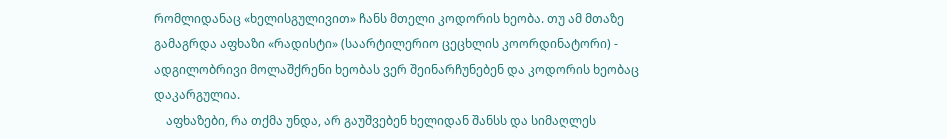რომლიდანაც «ხელისგულივით» ჩანს მთელი კოდორის ხეობა. თუ ამ მთაზე გამაგრდა აფხაზი «რადისტი» (საარტილერიო ცეცხლის კოორდინატორი) - ადგილობრივი მოლაშქრენი ხეობას ვერ შეინარჩუნებენ და კოდორის ხეობაც დაკარგულია.
    აფხაზები, რა თქმა უნდა, არ გაუშვებენ ხელიდან შანსს და სიმაღლეს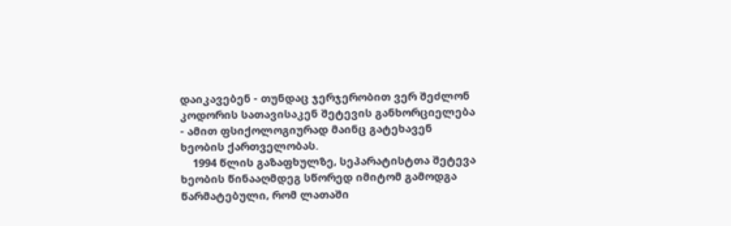დაიკავებენ - თუნდაც ჯერჯერობით ვერ შეძლონ კოდორის სათავისაკენ შეტევის განხორციელება - ამით ფსიქოლოგიურად მაინც გატეხავენ ხეობის ქართველობას.
    1994 წლის გაზაფხულზე, სეპარატისტთა შეტევა ხეობის წინააღმდეგ სწორედ იმიტომ გამოდგა წარმატებული, რომ ლათაში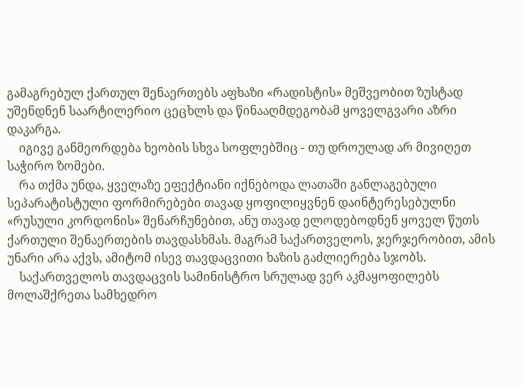გამაგრებულ ქართულ შენაერთებს აფხაზი «რადისტის» მეშვეობით ზუსტად უშენდნენ საარტილერიო ცეცხლს და წინააღმდეგობამ ყოველგვარი აზრი დაკარგა.
    იგივე განმეორდება ხეობის სხვა სოფლებშიც - თუ დროულად არ მივიღეთ საჭირო ზომები.
    რა თქმა უნდა, ყველაზე ეფექტიანი იქნებოდა ლათაში განლაგებული სეპარატისტული ფორმირებები თავად ყოფილიყვნენ დაინტერესებულნი «რუსული კორდონის» შენარჩუნებით, ანუ თავად ელოდებოდნენ ყოველ წუთს ქართული შენაერთების თავდასხმას. მაგრამ საქართველოს, ჯერჯერობით, ამის უნარი არა აქვს, ამიტომ ისევ თავდაცვითი ხაზის გაძლიერება სჯობს.
    საქართველოს თავდაცვის სამინისტრო სრულად ვერ აკმაყოფილებს მოლაშქრეთა სამხედრო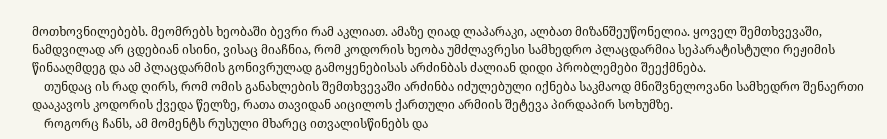მოთხოვნილებებს. მეომრებს ხეობაში ბევრი რამ აკლიათ. ამაზე ღიად ლაპარაკი, ალბათ მიზანშეუწონელია. ყოველ შემთხვევაში, ნამდვილად არ ცდებიან ისინი, ვისაც მიაჩნია, რომ კოდორის ხეობა უმძლავრესი სამხედრო პლაცდარმია სეპარატისტული რეჟიმის წინააღმდეგ და ამ პლაცდარმის გონივრულად გამოყენებისას არძინბას ძალიან დიდი პრობლემები შეექმნება.
    თუნდაც ის რად ღირს, რომ ომის განახლების შემთხვევაში არძინბა იძულებული იქნება საკმაოდ მნიშვნელოვანი სამხედრო შენაერთი დააკავოს კოდორის ქვედა წელზე, რათა თავიდან აიცილოს ქართული არმიის შეტევა პირდაპირ სოხუმზე.
    როგორც ჩანს, ამ მომენტს რუსული მხარეც ითვალისწინებს და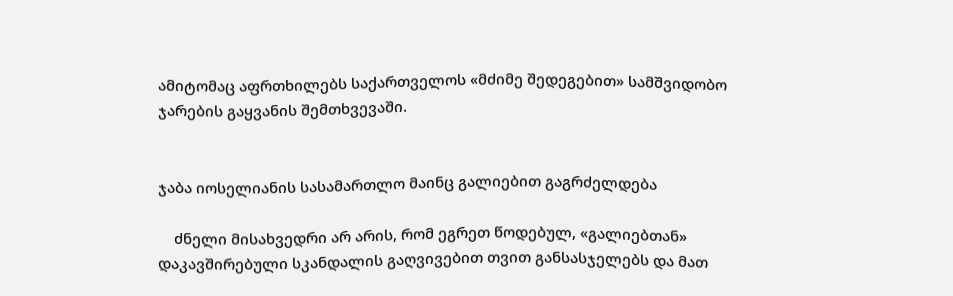ამიტომაც აფრთხილებს საქართველოს «მძიმე შედეგებით» სამშვიდობო ჯარების გაყვანის შემთხვევაში.


ჯაბა იოსელიანის სასამართლო მაინც გალიებით გაგრძელდება

    ძნელი მისახვედრი არ არის, რომ ეგრეთ წოდებულ, «გალიებთან» დაკავშირებული სკანდალის გაღვივებით თვით განსასჯელებს და მათ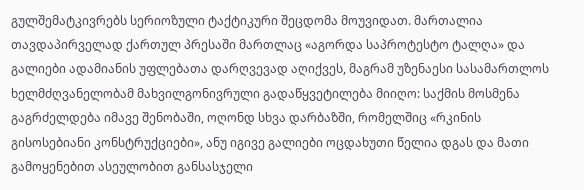გულშემატკივრებს სერიოზული ტაქტიკური შეცდომა მოუვიდათ. მართალია თავდაპირველად ქართულ პრესაში მართლაც «აგორდა საპროტესტო ტალღა» და გალიები ადამიანის უფლებათა დარღვევად აღიქვეს, მაგრამ უზენაესი სასამართლოს ხელმძღვანელობამ მახვილგონივრული გადაწყვეტილება მიიღო: საქმის მოსმენა გაგრძელდება იმავე შენობაში, ოღონდ სხვა დარბაზში, რომელშიც «რკინის გისოსებიანი კონსტრუქციები», ანუ იგივე გალიები ოცდახუთი წელია დგას და მათი გამოყენებით ასეულობით განსასჯელი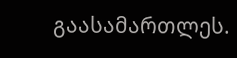გაასამართლეს.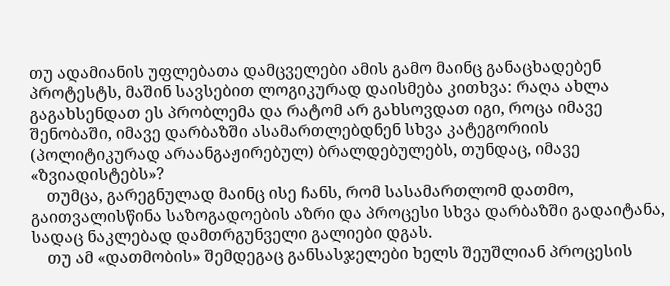თუ ადამიანის უფლებათა დამცველები ამის გამო მაინც განაცხადებენ პროტესტს, მაშინ სავსებით ლოგიკურად დაისმება კითხვა: რაღა ახლა გაგახსენდათ ეს პრობლემა და რატომ არ გახსოვდათ იგი, როცა იმავე შენობაში, იმავე დარბაზში ასამართლებდნენ სხვა კატეგორიის (პოლიტიკურად არაანგაჟირებულ) ბრალდებულებს, თუნდაც, იმავე «ზვიადისტებს»?
    თუმცა, გარეგნულად მაინც ისე ჩანს, რომ სასამართლომ დათმო, გაითვალისწინა საზოგადოების აზრი და პროცესი სხვა დარბაზში გადაიტანა, სადაც ნაკლებად დამთრგუნველი გალიები დგას.
    თუ ამ «დათმობის» შემდეგაც განსასჯელები ხელს შეუშლიან პროცესის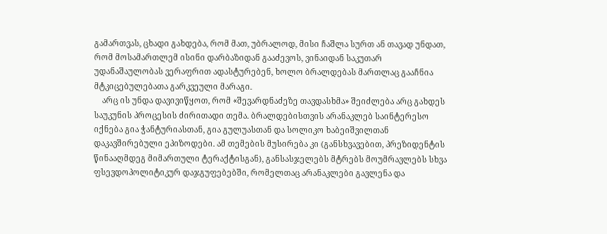გამართვას, ცხადი გახდება, რომ მათ, უბრალოდ, მისი ჩაშლა სურთ ან თავად უნდათ, რომ მოსამართლემ ისინი დარბაზიდან გააძევოს, ვინაიდან საკუთარ უდანაშაულობას ვერაფრით ადასტურებენ, ხოლო ბრალდებას მართლაც გააჩნია მტკიცებულებათა გარკვეული მარაგი.
    არც ის უნდა დავივიწყოთ, რომ «შევარდნაძეზე თავდასხმა» შეიძლება არც გახდეს საუკუნის პროცესის ძირითადი თემა. ბრალდებისთვის არანაკლებ საინტერესო იქნება გია ჭანტურიასთან, გია გულუასთან და სოლიკო ხაბეიშვილთან დაკავშირებული ეპიზოდები. ამ თემების მუსირება კი (განსხვავებით, პრეზიდენტის წინააღმდეგ მიმართული ტერაქტისგან), განსასჯელებს მტრებს მოუმრავლებს სხვა ფსევდოპოლიტიკურ დაჯგუფებებში, რომელთაც არანაკლები გავლენა და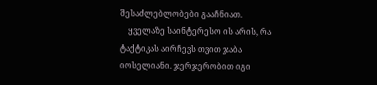შესაძლებლობები გააჩნიათ.
    ყველაზე საინტერესო ის არის, რა ტაქტიკას აირჩევს თვით ჯაბა იოსელიანი. ჯერჯერობით იგი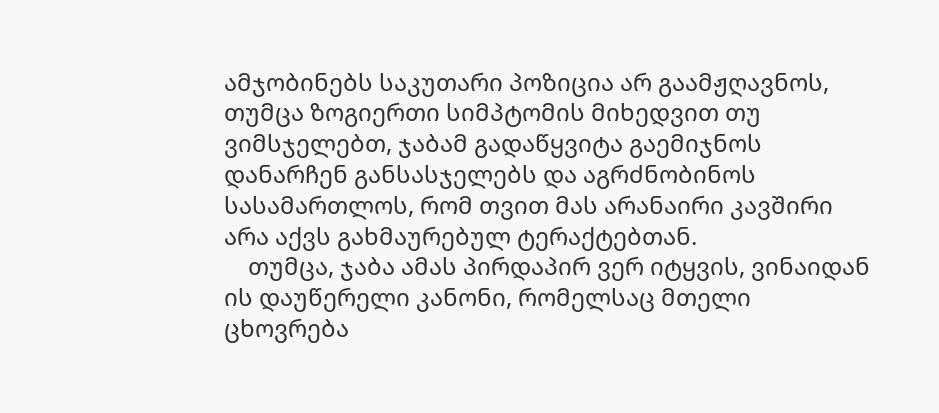ამჯობინებს საკუთარი პოზიცია არ გაამჟღავნოს, თუმცა ზოგიერთი სიმპტომის მიხედვით თუ ვიმსჯელებთ, ჯაბამ გადაწყვიტა გაემიჯნოს დანარჩენ განსასჯელებს და აგრძნობინოს სასამართლოს, რომ თვით მას არანაირი კავშირი არა აქვს გახმაურებულ ტერაქტებთან.
    თუმცა, ჯაბა ამას პირდაპირ ვერ იტყვის, ვინაიდან ის დაუწერელი კანონი, რომელსაც მთელი ცხოვრება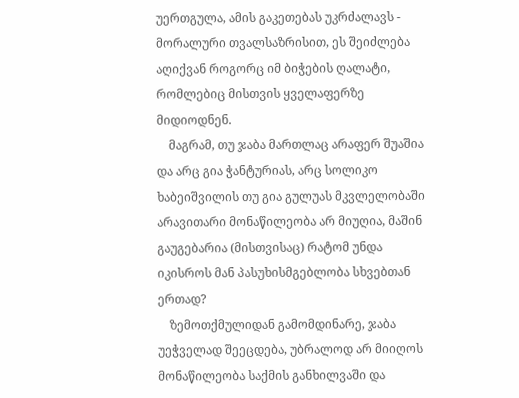უერთგულა, ამის გაკეთებას უკრძალავს - მორალური თვალსაზრისით, ეს შეიძლება აღიქვან როგორც იმ ბიჭების ღალატი, რომლებიც მისთვის ყველაფერზე მიდიოდნენ.
    მაგრამ, თუ ჯაბა მართლაც არაფერ შუაშია და არც გია ჭანტურიას, არც სოლიკო ხაბეიშვილის თუ გია გულუას მკვლელობაში არავითარი მონაწილეობა არ მიუღია, მაშინ გაუგებარია (მისთვისაც) რატომ უნდა იკისროს მან პასუხისმგებლობა სხვებთან ერთად?
    ზემოთქმულიდან გამომდინარე, ჯაბა უეჭველად შეეცდება, უბრალოდ არ მიიღოს მონაწილეობა საქმის განხილვაში და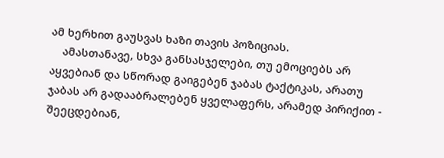ამ ხერხით გაუსვას ხაზი თავის პოზიციას.
    ამასთანავე, სხვა განსასჯელები, თუ ემოციებს არ აყვებიან და სწორად გაიგებენ ჯაბას ტაქტიკას, არათუ ჯაბას არ გადააბრალებენ ყველაფერს, არამედ პირიქით - შეეცდებიან,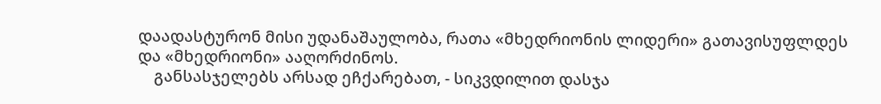დაადასტურონ მისი უდანაშაულობა, რათა «მხედრიონის ლიდერი» გათავისუფლდეს და «მხედრიონი» ააღორძინოს.
    განსასჯელებს არსად ეჩქარებათ, - სიკვდილით დასჯა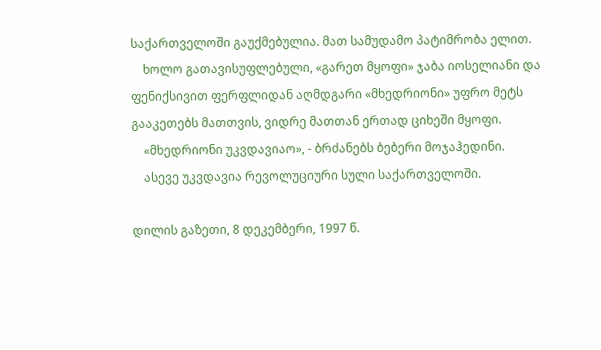საქართველოში გაუქმებულია. მათ სამუდამო პატიმრობა ელით.
    ხოლო გათავისუფლებული, «გარეთ მყოფი» ჯაბა იოსელიანი და ფენიქსივით ფერფლიდან აღმდგარი «მხედრიონი» უფრო მეტს გააკეთებს მათთვის, ვიდრე მათთან ერთად ციხეში მყოფი.
    «მხედრიონი უკვდავიაო», - ბრძანებს ბებერი მოჯაჰედინი.
    ასევე უკვდავია რევოლუციური სული საქართველოში.

დილის გაზეთი, 8 დეკემბერი, 1997 წ.